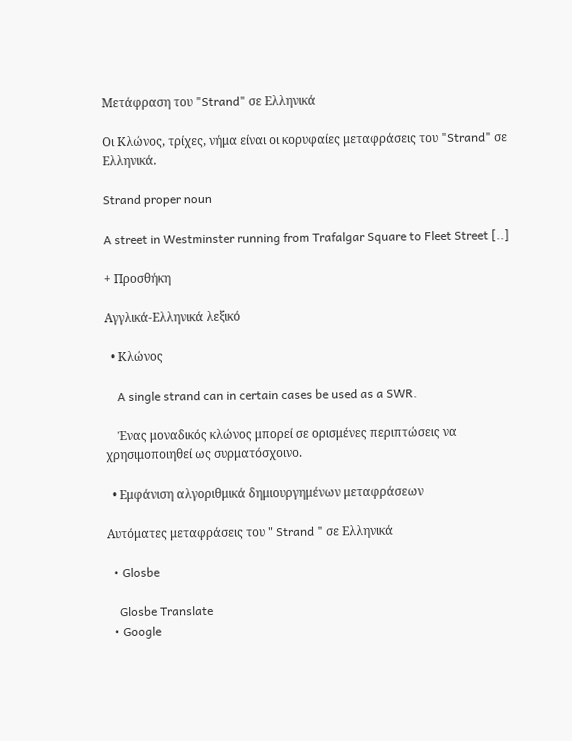Μετάφραση του "Strand" σε Ελληνικά

Οι Κλώνος, τρίχες, νήμα είναι οι κορυφαίες μεταφράσεις του "Strand" σε Ελληνικά.

Strand proper noun

A street in Westminster running from Trafalgar Square to Fleet Street [..]

+ Προσθήκη

Αγγλικά-Ελληνικά λεξικό

  • Κλώνος

    A single strand can in certain cases be used as a SWR.

    Ένας μοναδικός κλώνος μπορεί σε ορισμένες περιπτώσεις να χρησιμοποιηθεί ως συρματόσχοινο.

  • Εμφάνιση αλγοριθμικά δημιουργημένων μεταφράσεων

Αυτόματες μεταφράσεις του " Strand " σε Ελληνικά

  • Glosbe

    Glosbe Translate
  • Google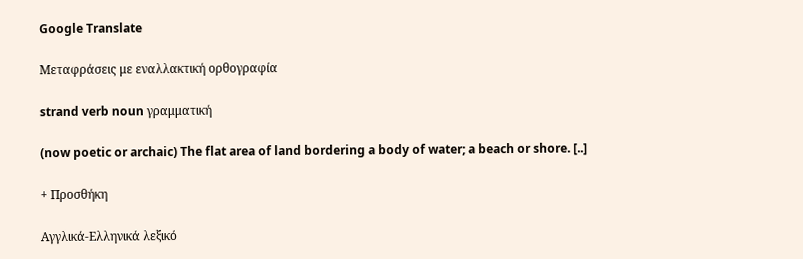Google Translate

Μεταφράσεις με εναλλακτική ορθογραφία

strand verb noun γραμματική

(now poetic or archaic) The flat area of land bordering a body of water; a beach or shore. [..]

+ Προσθήκη

Αγγλικά-Ελληνικά λεξικό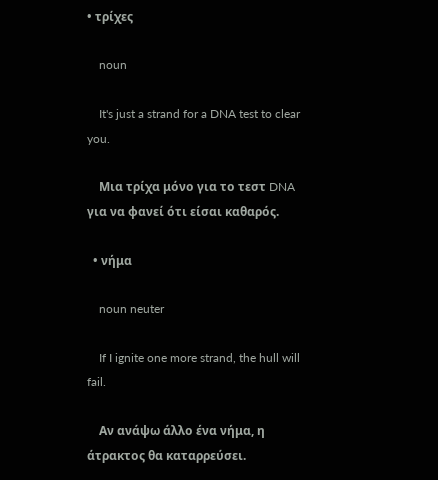• τρίχες

    noun

    It's just a strand for a DNA test to clear you.

    Μια τρίχα μόνο για το τεστ DNA για να φανεί ότι είσαι καθαρός.

  • νήμα

    noun neuter

    If I ignite one more strand, the hull will fail.

    Αν ανάψω άλλο ένα νήμα, η άτρακτος θα καταρρεύσει.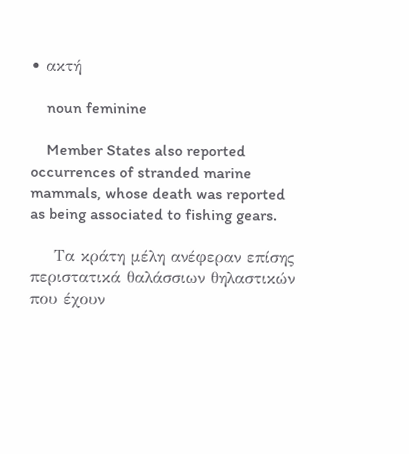• ακτή

    noun feminine

    Member States also reported occurrences of stranded marine mammals, whose death was reported as being associated to fishing gears.

    Τα κράτη μέλη ανέφεραν επίσης περιστατικά θαλάσσιων θηλαστικών που έχουν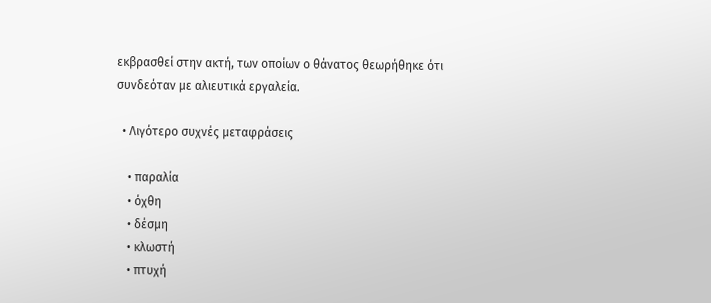εκβρασθεί στην ακτή, των οποίων ο θάνατος θεωρήθηκε ότι συνδεόταν με αλιευτικά εργαλεία.

  • Λιγότερο συχνές μεταφράσεις

    • παραλία
    • όχθη
    • δέσμη
    • κλωστή
    • πτυχή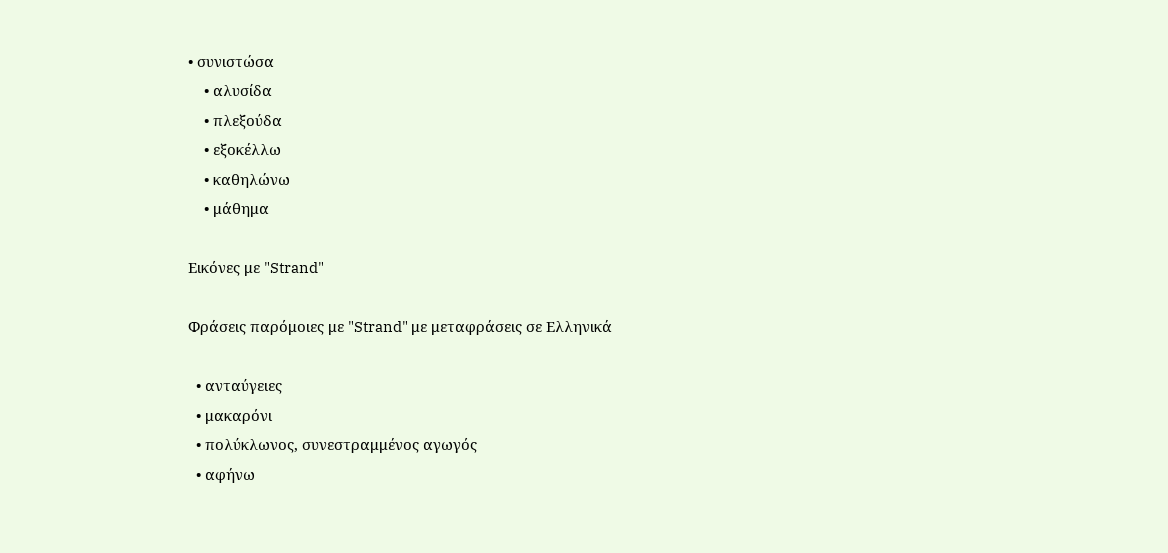• συνιστώσα
    • αλυσίδα
    • πλεξούδα
    • εξοκέλλω
    • καθηλώνω
    • μάθημα

Εικόνες με "Strand"

Φράσεις παρόμοιες με "Strand" με μεταφράσεις σε Ελληνικά

  • ανταύγειες
  • μακαρόνι
  • πολύκλωνος, συνεστραμμένος αγωγός
  • αφήνω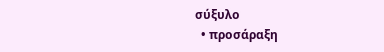σύξυλο
  • προσάραξη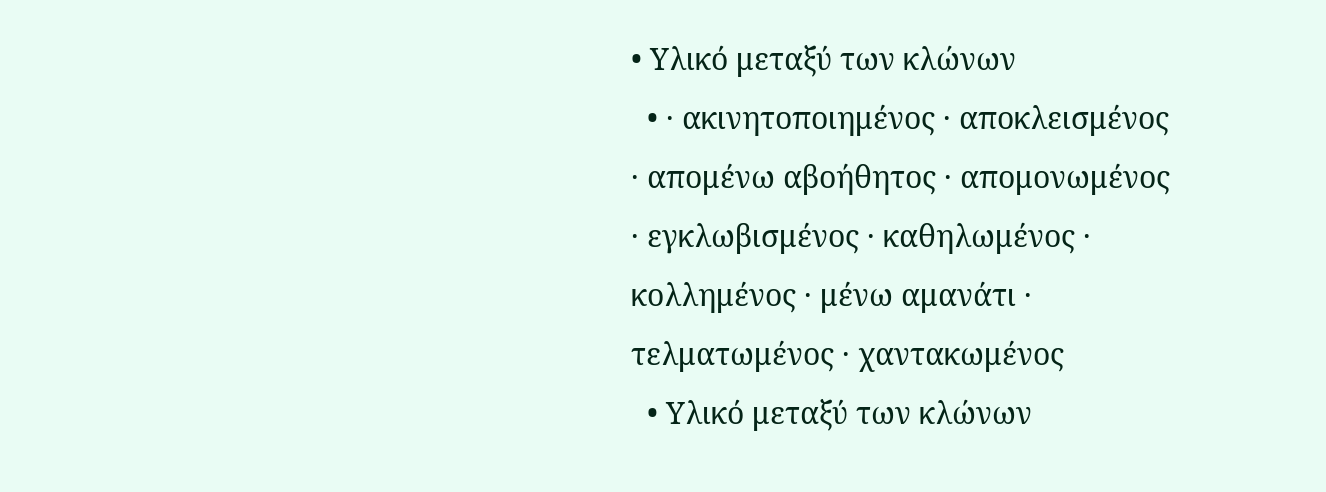• Υλικό μεταξύ των κλώνων
  • · ακινητοποιημένος · αποκλεισμένος · απομένω αβοήθητος · απομονωμένος · εγκλωβισμένος · καθηλωμένος · κολλημένος · μένω αμανάτι · τελματωμένος · χαντακωμένος
  • Υλικό μεταξύ των κλώνων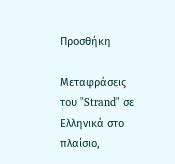Προσθήκη

Μεταφράσεις του "Strand" σε Ελληνικά στο πλαίσιο,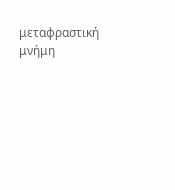μεταφραστική μνήμη